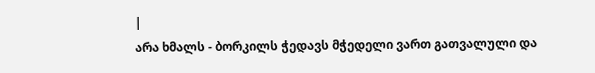|
არა ხმალს - ბორკილს ჭედავს მჭედელი ვართ გათვალული და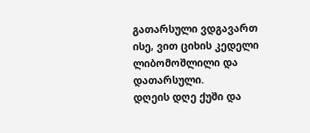გათარსული ვდგავართ ისე, ვით ციხის კედელი ლიბომოშლილი და დათარსული.
დღეის დღე ქუში და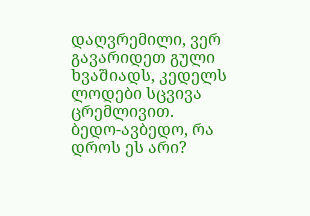დაღვრემილი, ვერ გავარიდეთ გული ხვაშიადს, კედელს ლოდები სცვივა ცრემლივით.
ბედო-ავბედო, რა დროს ეს არი?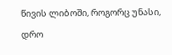წივის ლიბოში, როგორც უნასი, დრო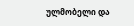ულმობელი და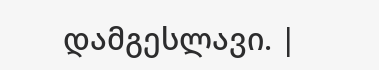დამგესლავი. |